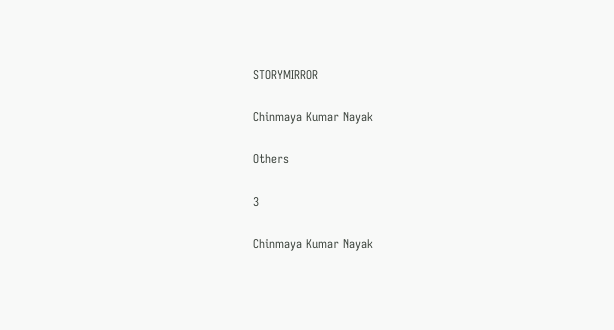STORYMIRROR

Chinmaya Kumar Nayak

Others

3

Chinmaya Kumar Nayak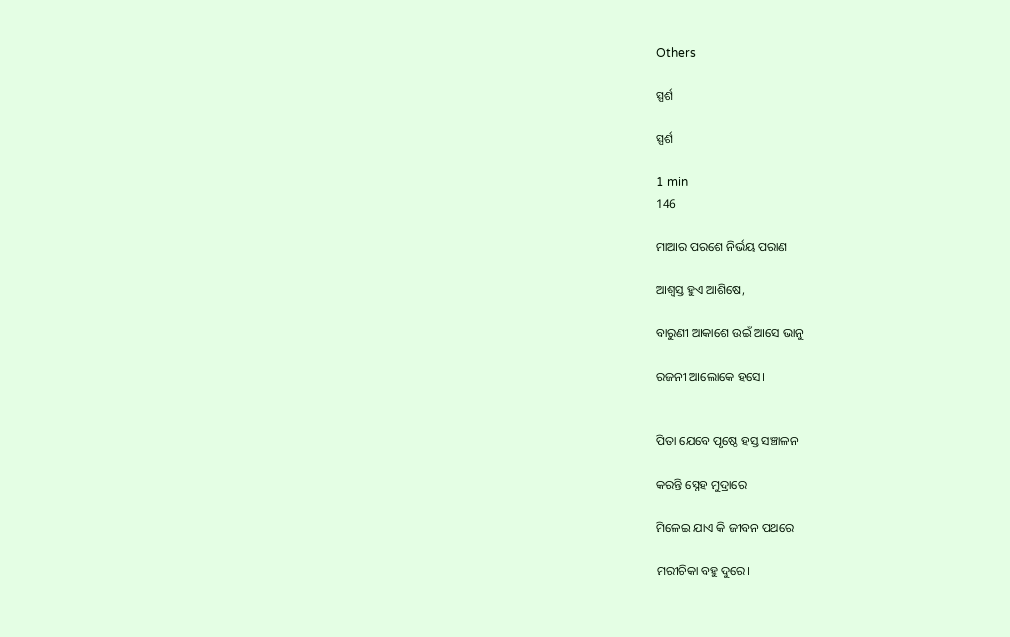Others

ସ୍ପର୍ଶ

ସ୍ପର୍ଶ

1 min
146

ମାଆର ପରଶେ ନିର୍ଭୟ ପରାଣ

ଆଶ୍ୱସ୍ତ ହୁଏ ଆଶିଷେ,

ବାରୁଣୀ ଆକାଶେ ଉଇଁ ଆସେ ଭାନୁ

ରଜନୀ ଆଲୋକେ ହସେ।


ପିତା ଯେବେ ପୃଷ୍ଠେ ହସ୍ତ ସଞ୍ଚାଳନ

କରନ୍ତି ସ୍ନେହ ମୁଦ୍ରାରେ

ମିଳେଇ ଯାଏ କି ଜୀବନ ପଥରେ

ମରୀଚିକା ବହୁ ଦୁରେ।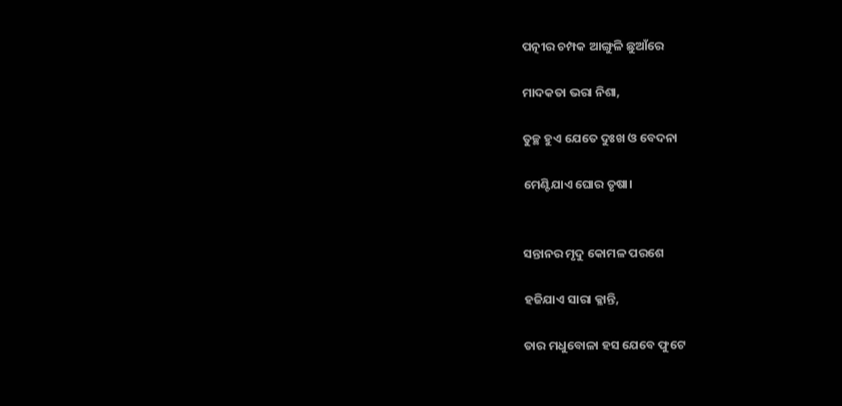ପତ୍ନୀର ଚମ୍ପକ ଆଙ୍ଗୁଳି ଛୁଆଁରେ

ମାଦକତା ଭରା ନିଶା,

ତୁଚ୍ଛ ହୁଏ ଯେତେ ଦୁଃଖ ଓ ବେଦନା

ମେଣ୍ଟିଯାଏ ଘୋର ତୃଷା।


ସନ୍ତାନର ମୃଦୁ କୋମଳ ପରଶେ

ହଜିଯାଏ ସାରା କ୍ଳାନ୍ତି,

ତାର ମଧୁବୋଳା ହସ ଯେବେ ଫୁଟେ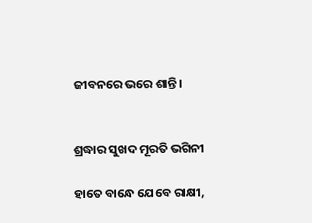ଜୀବନରେ ଭରେ ଶାନ୍ତି।


ଶ୍ରଦ୍ଧାର ସୁଖଦ ମୂରତି ଭଗିନୀ

ହାତେ ବାନ୍ଧେ ଯେବେ ରାକ୍ଷୀ,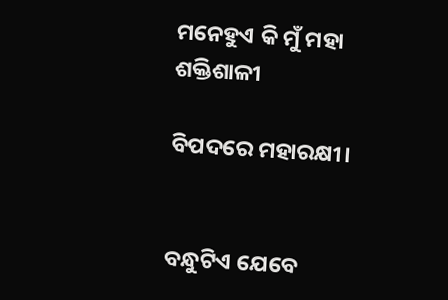ମନେହୁଏ କି ମୁଁ ମହା ଶକ୍ତିଶାଳୀ

ବିପଦରେ ମହାରକ୍ଷୀ।


ବନ୍ଧୁଟିଏ ଯେବେ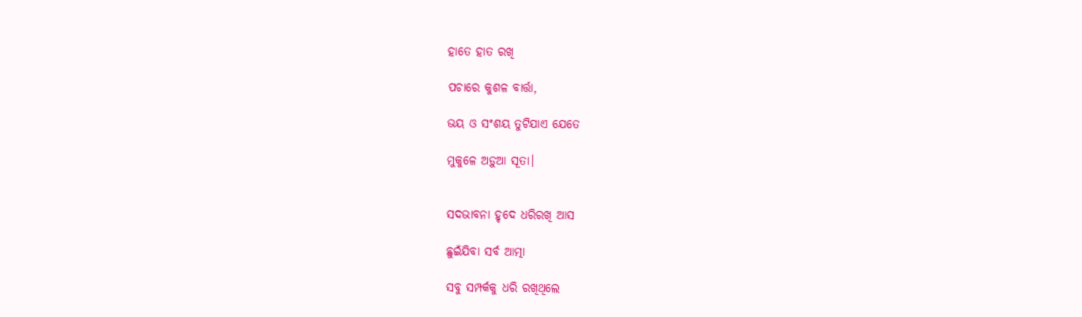ହାତେ ହାତ ରଖି

ପଚାରେ କୁଶଳ ବାର୍ତ୍ତା,

ଭୟ ଓ ସଂଶୟ ତୁଟିଯାଏ ଯେତେ

ମୁକୁଳେ ଅଡ଼ୁଆ ସୂତା।


ସଦଭାବନା ହୃଦେ ଧରିରଖି ଆସ

ଛୁଇଁଯିବା ସର୍ବ ଆତ୍ମା

ସବୁ ସମ୍ପର୍କକୁ ଧରି ରଖିଥିଲେ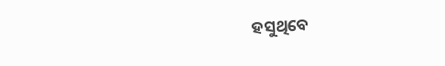ହସୁଥିବେ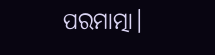ପରମାତ୍ମା।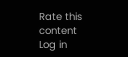Rate this content
Log in